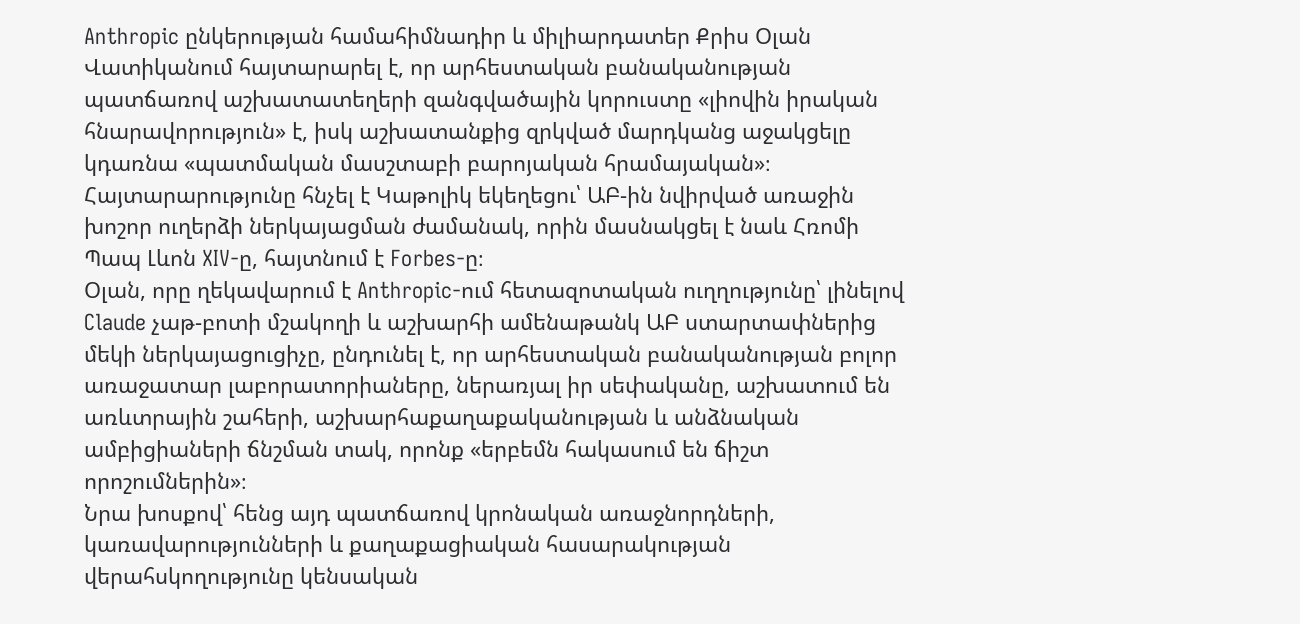Anthropic ընկերության համահիմնադիր և միլիարդատեր Քրիս Օլան Վատիկանում հայտարարել է, որ արհեստական բանականության պատճառով աշխատատեղերի զանգվածային կորուստը «լիովին իրական հնարավորություն» է, իսկ աշխատանքից զրկված մարդկանց աջակցելը կդառնա «պատմական մասշտաբի բարոյական հրամայական»։ Հայտարարությունը հնչել է Կաթոլիկ եկեղեցու՝ ԱԲ-ին նվիրված առաջին խոշոր ուղերձի ներկայացման ժամանակ, որին մասնակցել է նաև Հռոմի Պապ Լևոն XIV-ը, հայտնում է Forbes-ը։
Օլան, որը ղեկավարում է Anthropic-ում հետազոտական ուղղությունը՝ լինելով Claude չաթ-բոտի մշակողի և աշխարհի ամենաթանկ ԱԲ ստարտափներից մեկի ներկայացուցիչը, ընդունել է, որ արհեստական բանականության բոլոր առաջատար լաբորատորիաները, ներառյալ իր սեփականը, աշխատում են առևտրային շահերի, աշխարհաքաղաքականության և անձնական ամբիցիաների ճնշման տակ, որոնք «երբեմն հակասում են ճիշտ որոշումներին»։
Նրա խոսքով՝ հենց այդ պատճառով կրոնական առաջնորդների, կառավարությունների և քաղաքացիական հասարակության վերահսկողությունը կենսական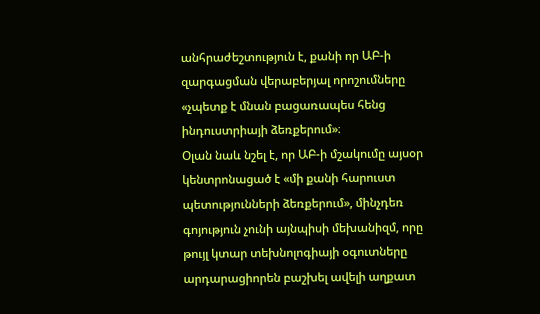անհրաժեշտություն է, քանի որ ԱԲ-ի զարգացման վերաբերյալ որոշումները «չպետք է մնան բացառապես հենց ինդուստրիայի ձեռքերում»։
Օլան նաև նշել է, որ ԱԲ-ի մշակումը այսօր կենտրոնացած է «մի քանի հարուստ պետությունների ձեռքերում», մինչդեռ գոյություն չունի այնպիսի մեխանիզմ, որը թույլ կտար տեխնոլոգիայի օգուտները արդարացիորեն բաշխել ավելի աղքատ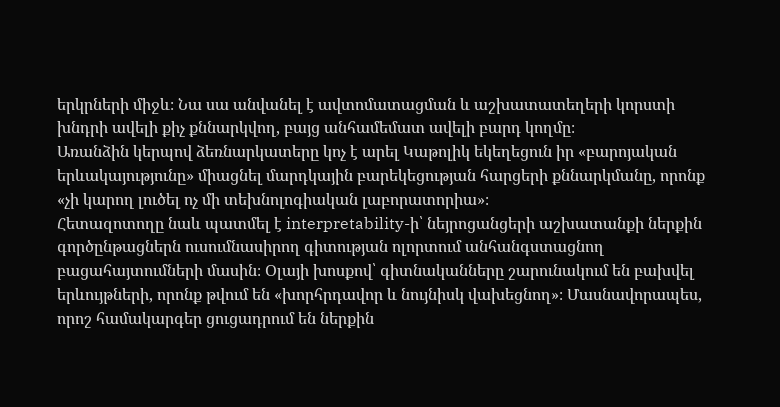երկրների միջև։ Նա սա անվանել է ավտոմատացման և աշխատատեղերի կորստի խնդրի ավելի քիչ քննարկվող, բայց անհամեմատ ավելի բարդ կողմը։
Առանձին կերպով ձեռնարկատերը կոչ է արել Կաթոլիկ եկեղեցուն իր «բարոյական երևակայությունը» միացնել մարդկային բարեկեցության հարցերի քննարկմանը, որոնք «չի կարող լուծել ոչ մի տեխնոլոգիական լաբորատորիա»։
Հետազոտողը նաև պատմել է interpretability-ի՝ նեյրոցանցերի աշխատանքի ներքին գործընթացներն ուսումնասիրող գիտության ոլորտում անհանգստացնող բացահայտումների մասին։ Օլայի խոսքով՝ գիտնականները շարունակում են բախվել երևույթների, որոնք թվում են «խորհրդավոր և նույնիսկ վախեցնող»։ Մասնավորապես, որոշ համակարգեր ցուցադրում են ներքին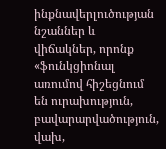ինքնավերլուծության նշաններ և վիճակներ, որոնք «ֆունկցիոնալ առումով հիշեցնում են ուրախություն, բավարարվածություն, վախ,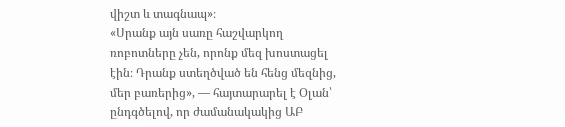վիշտ և տագնապ»։
«Սրանք այն սառը հաշվարկող ռոբոտները չեն, որոնք մեզ խոստացել էին։ Դրանք ստեղծված են հենց մեզնից, մեր բառերից», — հայտարարել է Օլան՝ ընդգծելով, որ ժամանակակից ԱԲ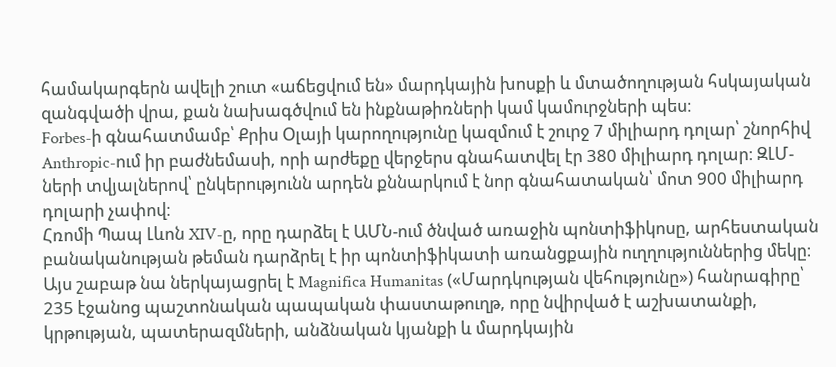համակարգերն ավելի շուտ «աճեցվում են» մարդկային խոսքի և մտածողության հսկայական զանգվածի վրա, քան նախագծվում են ինքնաթիռների կամ կամուրջների պես։
Forbes-ի գնահատմամբ՝ Քրիս Օլայի կարողությունը կազմում է շուրջ 7 միլիարդ դոլար՝ շնորհիվ Anthropic-ում իր բաժնեմասի, որի արժեքը վերջերս գնահատվել էր 380 միլիարդ դոլար։ ԶԼՄ-ների տվյալներով՝ ընկերությունն արդեն քննարկում է նոր գնահատական՝ մոտ 900 միլիարդ դոլարի չափով։
Հռոմի Պապ Լևոն XIV-ը, որը դարձել է ԱՄՆ-ում ծնված առաջին պոնտիֆիկոսը, արհեստական բանականության թեման դարձրել է իր պոնտիֆիկատի առանցքային ուղղություններից մեկը։ Այս շաբաթ նա ներկայացրել է Magnifica Humanitas («Մարդկության վեհությունը») հանրագիրը՝ 235 էջանոց պաշտոնական պապական փաստաթուղթ, որը նվիրված է աշխատանքի, կրթության, պատերազմների, անձնական կյանքի և մարդկային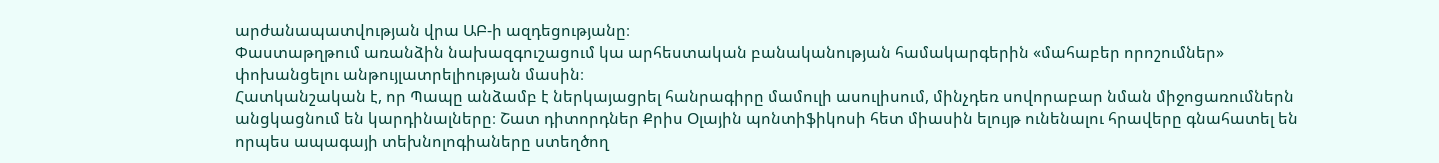արժանապատվության վրա ԱԲ-ի ազդեցությանը։
Փաստաթղթում առանձին նախազգուշացում կա արհեստական բանականության համակարգերին «մահաբեր որոշումներ» փոխանցելու անթույլատրելիության մասին։
Հատկանշական է, որ Պապը անձամբ է ներկայացրել հանրագիրը մամուլի ասուլիսում, մինչդեռ սովորաբար նման միջոցառումներն անցկացնում են կարդինալները։ Շատ դիտորդներ Քրիս Օլային պոնտիֆիկոսի հետ միասին ելույթ ունենալու հրավերը գնահատել են որպես ապագայի տեխնոլոգիաները ստեղծող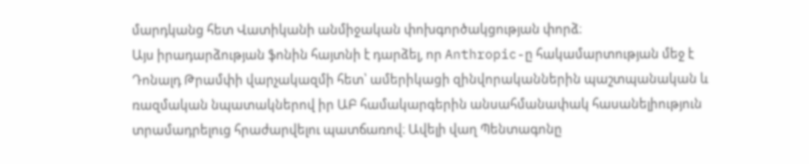մարդկանց հետ Վատիկանի անմիջական փոխգործակցության փորձ։
Այս իրադարձության ֆոնին հայտնի է դարձել, որ Anthropic-ը հակամարտության մեջ է Դոնալդ Թրամփի վարչակազմի հետ՝ ամերիկացի զինվորականներին պաշտպանական և ռազմական նպատակներով իր ԱԲ համակարգերին անսահմանափակ հասանելիություն տրամադրելուց հրաժարվելու պատճառով։ Ավելի վաղ Պենտագոնը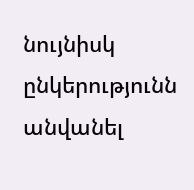նույնիսկ ընկերությունն անվանել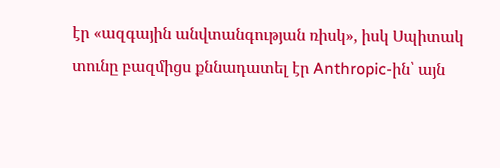էր «ազգային անվտանգության ռիսկ», իսկ Սպիտակ տունը բազմիցս քննադատել էր Anthropic-ին՝ այն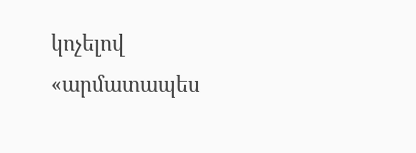կոչելով «արմատապես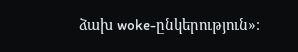ձախ woke-ընկերություն»։